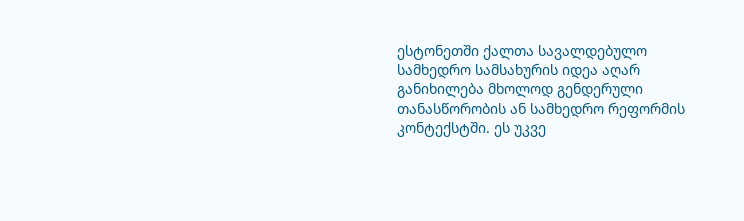ესტონეთში ქალთა სავალდებულო სამხედრო სამსახურის იდეა აღარ განიხილება მხოლოდ გენდერული თანასწორობის ან სამხედრო რეფორმის კონტექსტში. ეს უკვე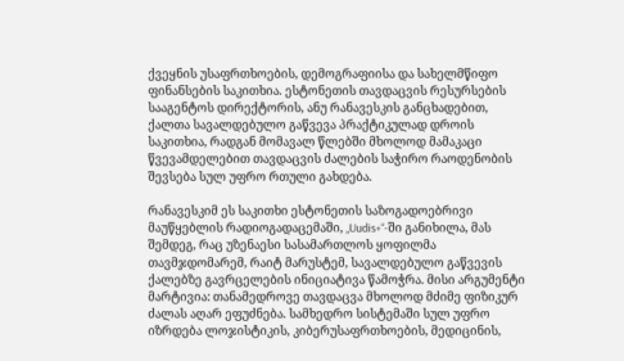ქვეყნის უსაფრთხოების, დემოგრაფიისა და სახელმწიფო ფინანსების საკითხია. ესტონეთის თავდაცვის რესურსების სააგენტოს დირექტორის, ანუ რანავესკის განცხადებით, ქალთა სავალდებულო გაწვევა პრაქტიკულად დროის საკითხია, რადგან მომავალ წლებში მხოლოდ მამაკაცი წვევამდელებით თავდაცვის ძალების საჭირო რაოდენობის შევსება სულ უფრო რთული გახდება.

რანავესკიმ ეს საკითხი ესტონეთის საზოგადოებრივი მაუწყებლის რადიოგადაცემაში, „Uudis+“-ში განიხილა, მას შემდეგ, რაც უზენაესი სასამართლოს ყოფილმა თავმჯდომარემ, რაიტ მარუსტემ, სავალდებულო გაწვევის ქალებზე გავრცელების ინიციატივა წამოჭრა. მისი არგუმენტი მარტივია: თანამედროვე თავდაცვა მხოლოდ მძიმე ფიზიკურ ძალას აღარ ეფუძნება. სამხედრო სისტემაში სულ უფრო იზრდება ლოჯისტიკის, კიბერუსაფრთხოების, მედიცინის,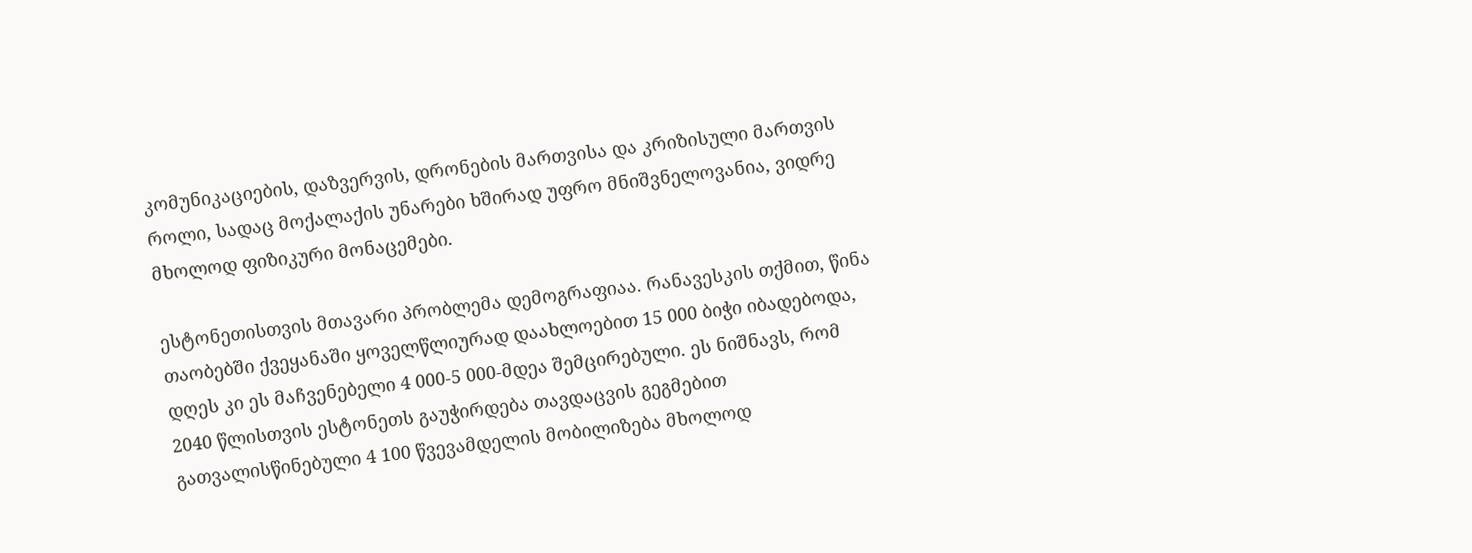კომუნიკაციების, დაზვერვის, დრონების მართვისა და კრიზისული მართვის როლი, სადაც მოქალაქის უნარები ხშირად უფრო მნიშვნელოვანია, ვიდრე მხოლოდ ფიზიკური მონაცემები.

ესტონეთისთვის მთავარი პრობლემა დემოგრაფიაა. რანავესკის თქმით, წინა თაობებში ქვეყანაში ყოველწლიურად დაახლოებით 15 000 ბიჭი იბადებოდა, დღეს კი ეს მაჩვენებელი 4 000-5 000-მდეა შემცირებული. ეს ნიშნავს, რომ 2040 წლისთვის ესტონეთს გაუჭირდება თავდაცვის გეგმებით გათვალისწინებული 4 100 წვევამდელის მობილიზება მხოლოდ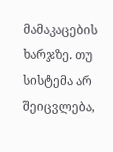მამაკაცების ხარჯზე. თუ სისტემა არ შეიცვლება,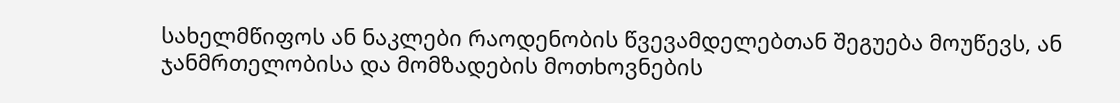სახელმწიფოს ან ნაკლები რაოდენობის წვევამდელებთან შეგუება მოუწევს, ან ჯანმრთელობისა და მომზადების მოთხოვნების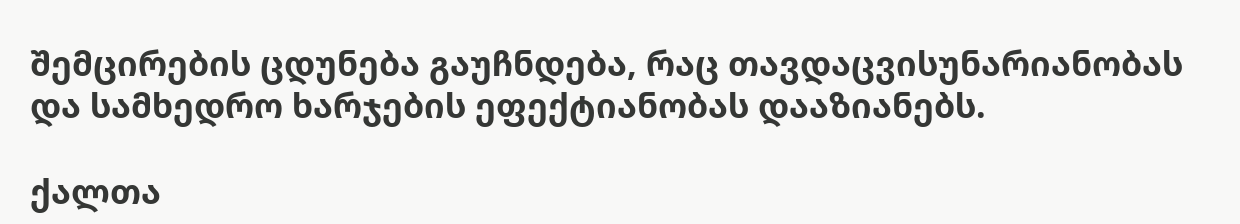შემცირების ცდუნება გაუჩნდება, რაც თავდაცვისუნარიანობას და სამხედრო ხარჯების ეფექტიანობას დააზიანებს.

ქალთა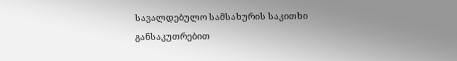სავალდებულო სამსახურის საკითხი განსაკუთრებით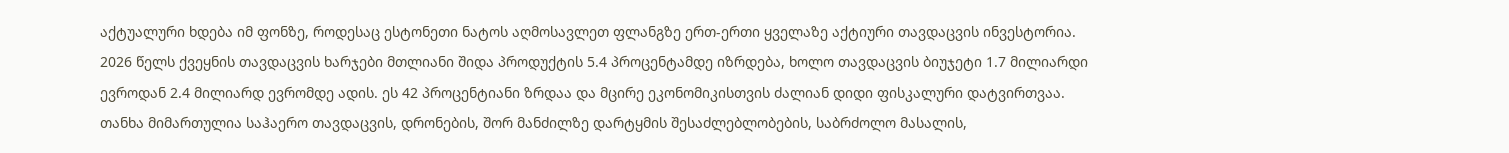აქტუალური ხდება იმ ფონზე, როდესაც ესტონეთი ნატოს აღმოსავლეთ ფლანგზე ერთ-ერთი ყველაზე აქტიური თავდაცვის ინვესტორია. 2026 წელს ქვეყნის თავდაცვის ხარჯები მთლიანი შიდა პროდუქტის 5.4 პროცენტამდე იზრდება, ხოლო თავდაცვის ბიუჯეტი 1.7 მილიარდი ევროდან 2.4 მილიარდ ევრომდე ადის. ეს 42 პროცენტიანი ზრდაა და მცირე ეკონომიკისთვის ძალიან დიდი ფისკალური დატვირთვაა. თანხა მიმართულია საჰაერო თავდაცვის, დრონების, შორ მანძილზე დარტყმის შესაძლებლობების, საბრძოლო მასალის,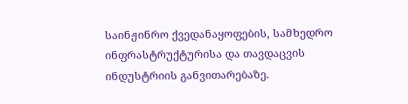საინჟინრო ქვედანაყოფების, სამხედრო ინფრასტრუქტურისა და თავდაცვის ინდუსტრიის განვითარებაზე.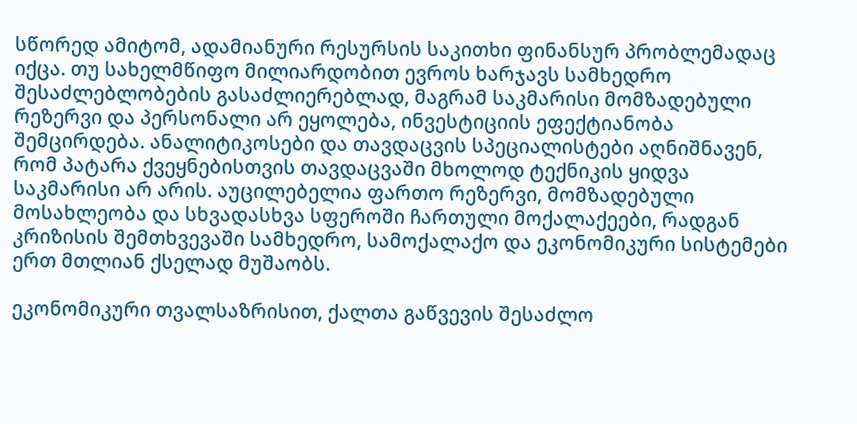სწორედ ამიტომ, ადამიანური რესურსის საკითხი ფინანსურ პრობლემადაც იქცა. თუ სახელმწიფო მილიარდობით ევროს ხარჯავს სამხედრო შესაძლებლობების გასაძლიერებლად, მაგრამ საკმარისი მომზადებული რეზერვი და პერსონალი არ ეყოლება, ინვესტიციის ეფექტიანობა შემცირდება. ანალიტიკოსები და თავდაცვის სპეციალისტები აღნიშნავენ, რომ პატარა ქვეყნებისთვის თავდაცვაში მხოლოდ ტექნიკის ყიდვა საკმარისი არ არის. აუცილებელია ფართო რეზერვი, მომზადებული მოსახლეობა და სხვადასხვა სფეროში ჩართული მოქალაქეები, რადგან კრიზისის შემთხვევაში სამხედრო, სამოქალაქო და ეკონომიკური სისტემები ერთ მთლიან ქსელად მუშაობს.

ეკონომიკური თვალსაზრისით, ქალთა გაწვევის შესაძლო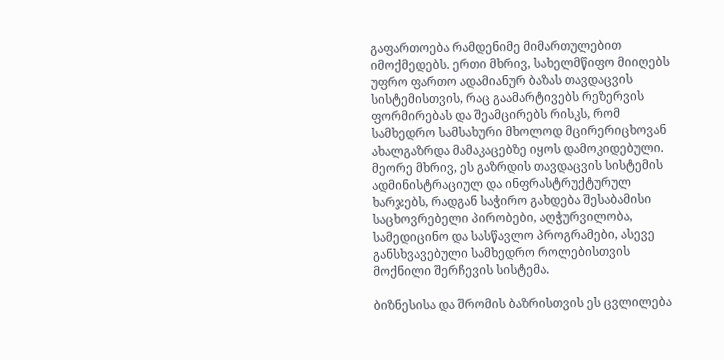გაფართოება რამდენიმე მიმართულებით იმოქმედებს. ერთი მხრივ, სახელმწიფო მიიღებს უფრო ფართო ადამიანურ ბაზას თავდაცვის სისტემისთვის, რაც გაამარტივებს რეზერვის ფორმირებას და შეამცირებს რისკს, რომ სამხედრო სამსახური მხოლოდ მცირერიცხოვან ახალგაზრდა მამაკაცებზე იყოს დამოკიდებული. მეორე მხრივ, ეს გაზრდის თავდაცვის სისტემის ადმინისტრაციულ და ინფრასტრუქტურულ ხარჯებს, რადგან საჭირო გახდება შესაბამისი საცხოვრებელი პირობები, აღჭურვილობა, სამედიცინო და სასწავლო პროგრამები, ასევე განსხვავებული სამხედრო როლებისთვის მოქნილი შერჩევის სისტემა.

ბიზნესისა და შრომის ბაზრისთვის ეს ცვლილება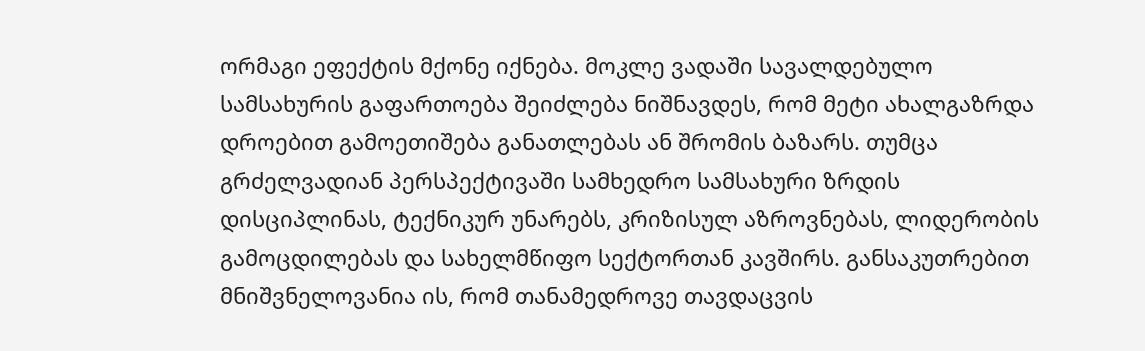ორმაგი ეფექტის მქონე იქნება. მოკლე ვადაში სავალდებულო სამსახურის გაფართოება შეიძლება ნიშნავდეს, რომ მეტი ახალგაზრდა დროებით გამოეთიშება განათლებას ან შრომის ბაზარს. თუმცა გრძელვადიან პერსპექტივაში სამხედრო სამსახური ზრდის დისციპლინას, ტექნიკურ უნარებს, კრიზისულ აზროვნებას, ლიდერობის გამოცდილებას და სახელმწიფო სექტორთან კავშირს. განსაკუთრებით მნიშვნელოვანია ის, რომ თანამედროვე თავდაცვის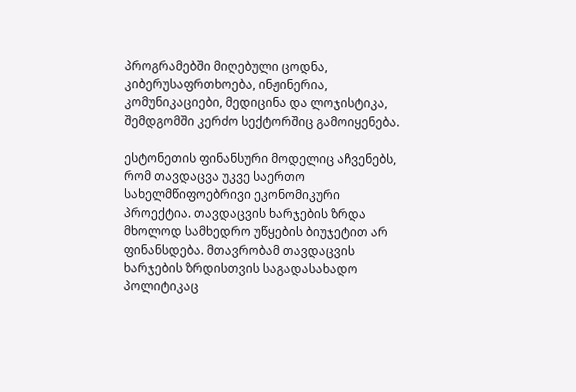პროგრამებში მიღებული ცოდნა, კიბერუსაფრთხოება, ინჟინერია, კომუნიკაციები, მედიცინა და ლოჯისტიკა, შემდგომში კერძო სექტორშიც გამოიყენება.

ესტონეთის ფინანსური მოდელიც აჩვენებს, რომ თავდაცვა უკვე საერთო სახელმწიფოებრივი ეკონომიკური პროექტია. თავდაცვის ხარჯების ზრდა მხოლოდ სამხედრო უწყების ბიუჯეტით არ ფინანსდება. მთავრობამ თავდაცვის ხარჯების ზრდისთვის საგადასახადო პოლიტიკაც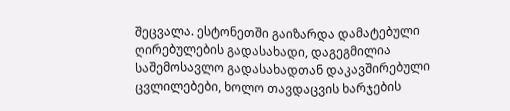შეცვალა. ესტონეთში გაიზარდა დამატებული ღირებულების გადასახადი, დაგეგმილია საშემოსავლო გადასახადთან დაკავშირებული ცვლილებები, ხოლო თავდაცვის ხარჯების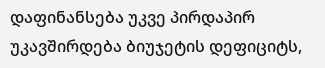დაფინანსება უკვე პირდაპირ უკავშირდება ბიუჯეტის დეფიციტს,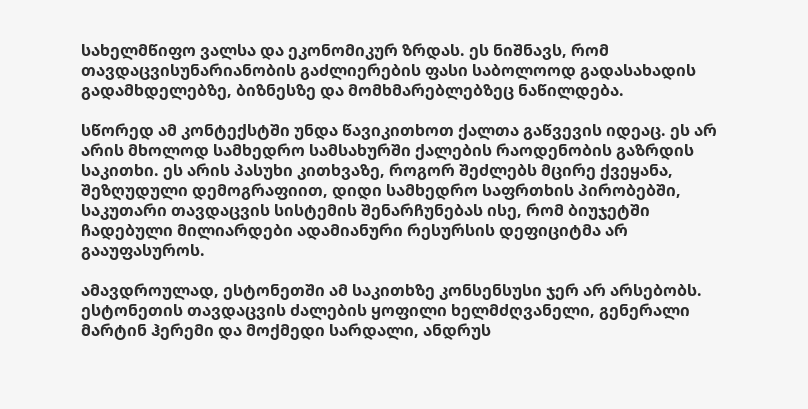სახელმწიფო ვალსა და ეკონომიკურ ზრდას. ეს ნიშნავს, რომ თავდაცვისუნარიანობის გაძლიერების ფასი საბოლოოდ გადასახადის გადამხდელებზე, ბიზნესზე და მომხმარებლებზეც ნაწილდება.

სწორედ ამ კონტექსტში უნდა წავიკითხოთ ქალთა გაწვევის იდეაც. ეს არ არის მხოლოდ სამხედრო სამსახურში ქალების რაოდენობის გაზრდის საკითხი. ეს არის პასუხი კითხვაზე, როგორ შეძლებს მცირე ქვეყანა, შეზღუდული დემოგრაფიით, დიდი სამხედრო საფრთხის პირობებში, საკუთარი თავდაცვის სისტემის შენარჩუნებას ისე, რომ ბიუჯეტში ჩადებული მილიარდები ადამიანური რესურსის დეფიციტმა არ გააუფასუროს.

ამავდროულად, ესტონეთში ამ საკითხზე კონსენსუსი ჯერ არ არსებობს. ესტონეთის თავდაცვის ძალების ყოფილი ხელმძღვანელი, გენერალი მარტინ ჰერემი და მოქმედი სარდალი, ანდრუს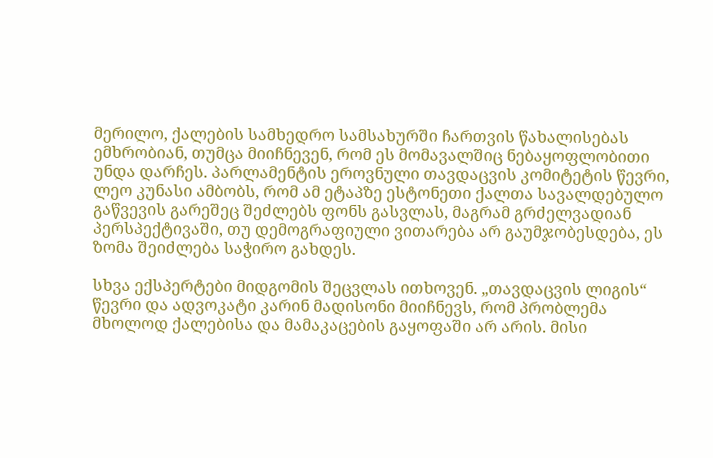მერილო, ქალების სამხედრო სამსახურში ჩართვის წახალისებას ემხრობიან, თუმცა მიიჩნევენ, რომ ეს მომავალშიც ნებაყოფლობითი უნდა დარჩეს. პარლამენტის ეროვნული თავდაცვის კომიტეტის წევრი, ლეო კუნასი ამბობს, რომ ამ ეტაპზე ესტონეთი ქალთა სავალდებულო გაწვევის გარეშეც შეძლებს ფონს გასვლას, მაგრამ გრძელვადიან პერსპექტივაში, თუ დემოგრაფიული ვითარება არ გაუმჯობესდება, ეს ზომა შეიძლება საჭირო გახდეს.

სხვა ექსპერტები მიდგომის შეცვლას ითხოვენ. „თავდაცვის ლიგის“ წევრი და ადვოკატი კარინ მადისონი მიიჩნევს, რომ პრობლემა მხოლოდ ქალებისა და მამაკაცების გაყოფაში არ არის. მისი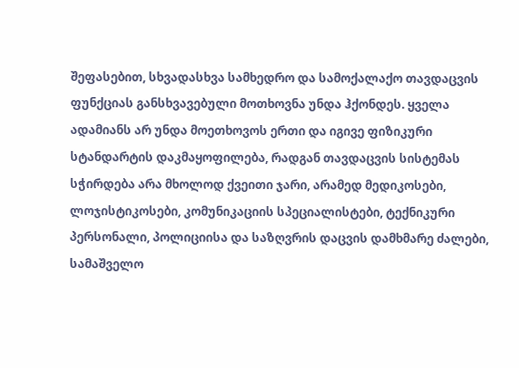შეფასებით, სხვადასხვა სამხედრო და სამოქალაქო თავდაცვის ფუნქციას განსხვავებული მოთხოვნა უნდა ჰქონდეს. ყველა ადამიანს არ უნდა მოეთხოვოს ერთი და იგივე ფიზიკური სტანდარტის დაკმაყოფილება, რადგან თავდაცვის სისტემას სჭირდება არა მხოლოდ ქვეითი ჯარი, არამედ მედიკოსები, ლოჯისტიკოსები, კომუნიკაციის სპეციალისტები, ტექნიკური პერსონალი, პოლიციისა და საზღვრის დაცვის დამხმარე ძალები, სამაშველო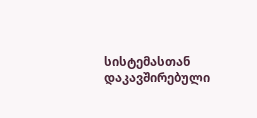სისტემასთან დაკავშირებული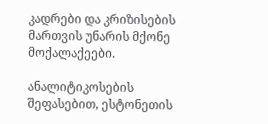კადრები და კრიზისების მართვის უნარის მქონე მოქალაქეები.

ანალიტიკოსების შეფასებით, ესტონეთის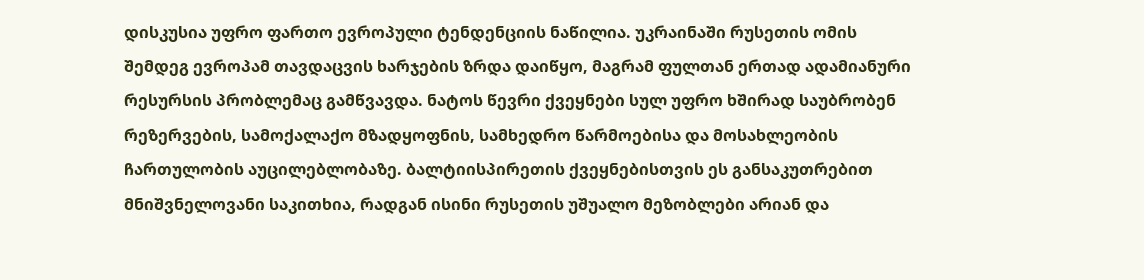დისკუსია უფრო ფართო ევროპული ტენდენციის ნაწილია. უკრაინაში რუსეთის ომის შემდეგ ევროპამ თავდაცვის ხარჯების ზრდა დაიწყო, მაგრამ ფულთან ერთად ადამიანური რესურსის პრობლემაც გამწვავდა. ნატოს წევრი ქვეყნები სულ უფრო ხშირად საუბრობენ რეზერვების, სამოქალაქო მზადყოფნის, სამხედრო წარმოებისა და მოსახლეობის ჩართულობის აუცილებლობაზე. ბალტიისპირეთის ქვეყნებისთვის ეს განსაკუთრებით მნიშვნელოვანი საკითხია, რადგან ისინი რუსეთის უშუალო მეზობლები არიან და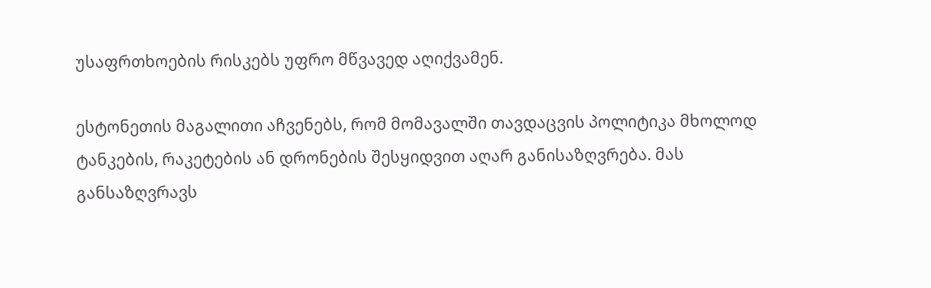უსაფრთხოების რისკებს უფრო მწვავედ აღიქვამენ.

ესტონეთის მაგალითი აჩვენებს, რომ მომავალში თავდაცვის პოლიტიკა მხოლოდ ტანკების, რაკეტების ან დრონების შესყიდვით აღარ განისაზღვრება. მას განსაზღვრავს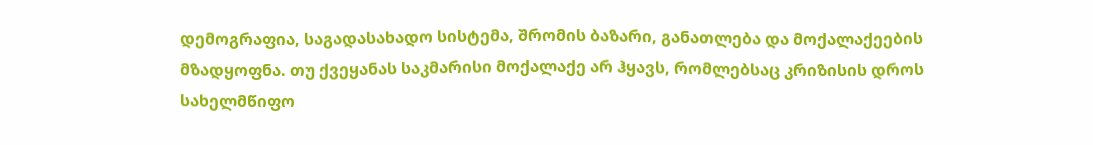დემოგრაფია, საგადასახადო სისტემა, შრომის ბაზარი, განათლება და მოქალაქეების მზადყოფნა. თუ ქვეყანას საკმარისი მოქალაქე არ ჰყავს, რომლებსაც კრიზისის დროს სახელმწიფო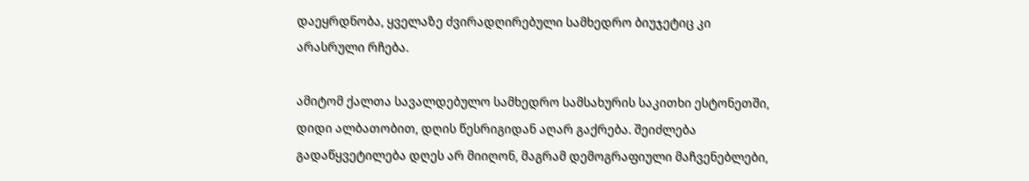დაეყრდნობა, ყველაზე ძვირადღირებული სამხედრო ბიუჯეტიც კი არასრული რჩება.

ამიტომ ქალთა სავალდებულო სამხედრო სამსახურის საკითხი ესტონეთში, დიდი ალბათობით, დღის წესრიგიდან აღარ გაქრება. შეიძლება გადაწყვეტილება დღეს არ მიიღონ, მაგრამ დემოგრაფიული მაჩვენებლები,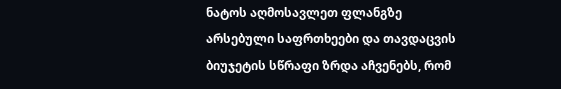ნატოს აღმოსავლეთ ფლანგზე არსებული საფრთხეები და თავდაცვის ბიუჯეტის სწრაფი ზრდა აჩვენებს, რომ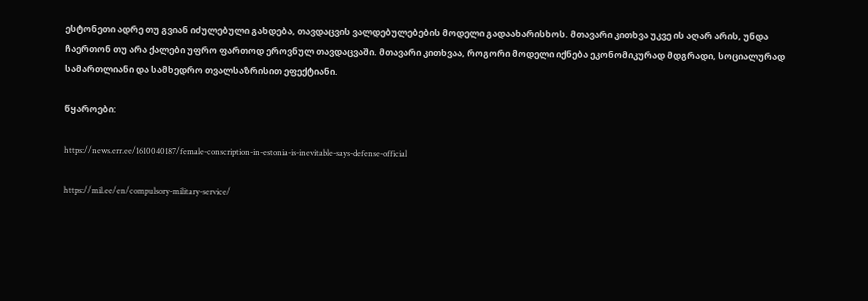ესტონეთი ადრე თუ გვიან იძულებული გახდება, თავდაცვის ვალდებულებების მოდელი გადაახარისხოს. მთავარი კითხვა უკვე ის აღარ არის, უნდა ჩაერთონ თუ არა ქალები უფრო ფართოდ ეროვნულ თავდაცვაში. მთავარი კითხვაა, როგორი მოდელი იქნება ეკონომიკურად მდგრადი, სოციალურად სამართლიანი და სამხედრო თვალსაზრისით ეფექტიანი.

წყაროები:

https://news.err.ee/1610040187/female-conscription-in-estonia-is-inevitable-says-defense-official

https://mil.ee/en/compulsory-military-service/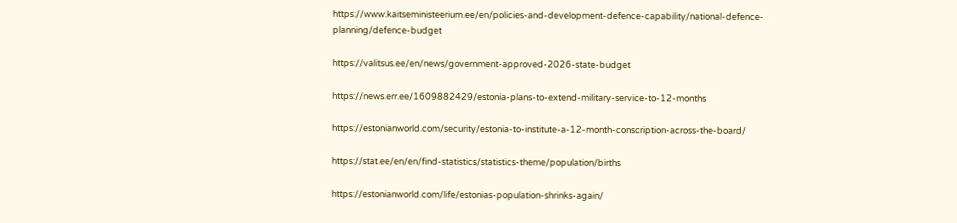https://www.kaitseministeerium.ee/en/policies-and-development-defence-capability/national-defence-planning/defence-budget

https://valitsus.ee/en/news/government-approved-2026-state-budget

https://news.err.ee/1609882429/estonia-plans-to-extend-military-service-to-12-months

https://estonianworld.com/security/estonia-to-institute-a-12-month-conscription-across-the-board/

https://stat.ee/en/en/find-statistics/statistics-theme/population/births

https://estonianworld.com/life/estonias-population-shrinks-again/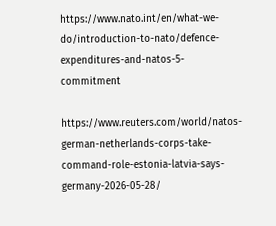https://www.nato.int/en/what-we-do/introduction-to-nato/defence-expenditures-and-natos-5-commitment

https://www.reuters.com/world/natos-german-netherlands-corps-take-command-role-estonia-latvia-says-germany-2026-05-28/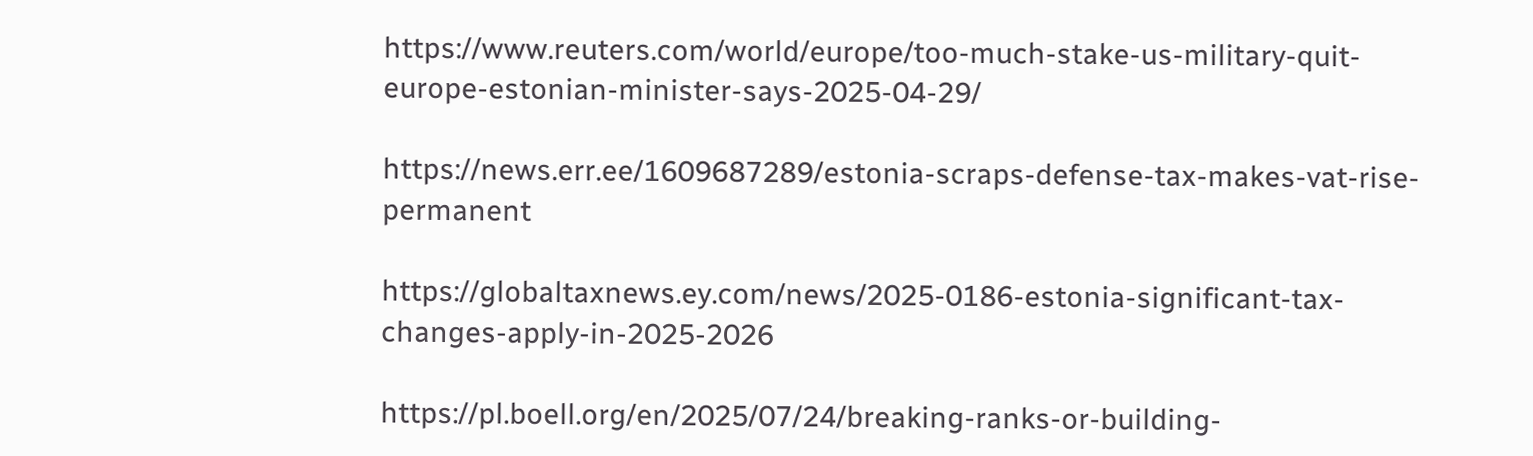https://www.reuters.com/world/europe/too-much-stake-us-military-quit-europe-estonian-minister-says-2025-04-29/

https://news.err.ee/1609687289/estonia-scraps-defense-tax-makes-vat-rise-permanent

https://globaltaxnews.ey.com/news/2025-0186-estonia-significant-tax-changes-apply-in-2025-2026

https://pl.boell.org/en/2025/07/24/breaking-ranks-or-building-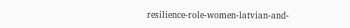resilience-role-women-latvian-and-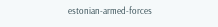estonian-armed-forces